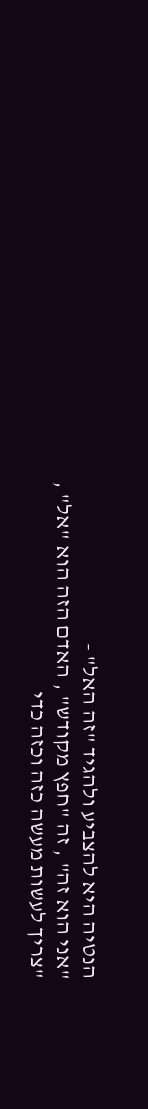הנטיה היא להצביע ולהגיד "זה האל" -
"אני הוא זה" , זה "חפץ מקודש" , האדם הזה הוא "אל" , "צריך לעשות מעשה כזה וכזה כדי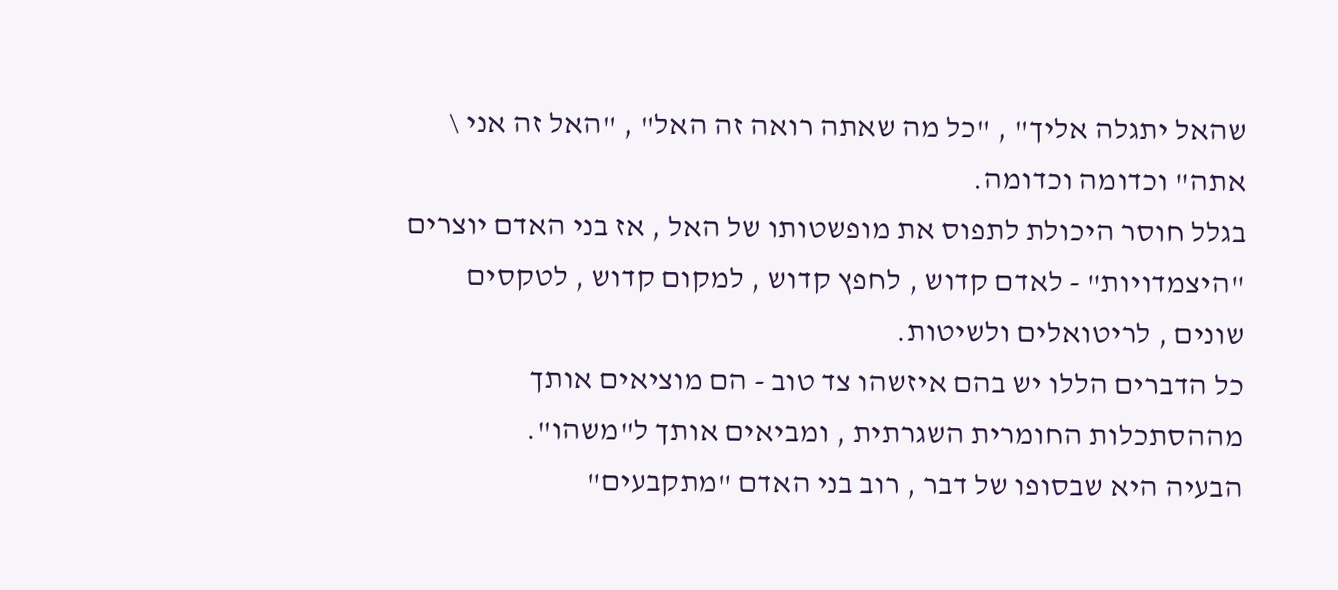שהאל יתגלה אליך" , "כל מה שאתה רואה זה האל" , "האל זה אני \ אתה" וכדומה וכדומה.
בגלל חוסר היכולת לתפוס את מופשטותו של האל , אז בני האדם יוצרים "היצמדויות" - לאדם קדוש , לחפץ קדוש , למקום קדוש , לטקסים שונים , לריטואלים ולשיטות.
כל הדברים הללו יש בהם איזשהו צד טוב - הם מוציאים אותך מההסתכלות החומרית השגרתית , ומביאים אותך ל"משהו".
הבעיה היא שבסופו של דבר , רוב בני האדם "מתקבעים"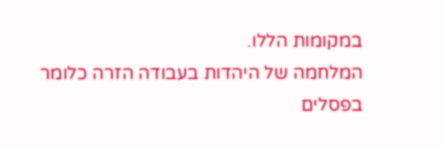במקומות הללו.
המלחמה של היהדות בעבודה הזרה כלומר בפסלים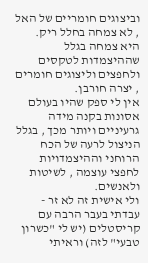וביצוגים חומריים של האל , לא צמחה בחלל ריק.
היא צמחה בגלל שההיצמדות לטקסים ולחפצים וליצוגים חומרים , יצרה חורבן.
אין לי ספק שהיו בעולם אסונות בקנה מידה גרעיניים ויותר מכך , בגלל הניצול לרעה של הכח הרוחני וההיצמדויות לחפצי עוצמה , לשיטות ולאנשים.
ולי אישית זה לא זר - עבדתי בעבר הרבה עם קריסטלים (יש לי "כשרון טבעי" לזה) וראיתי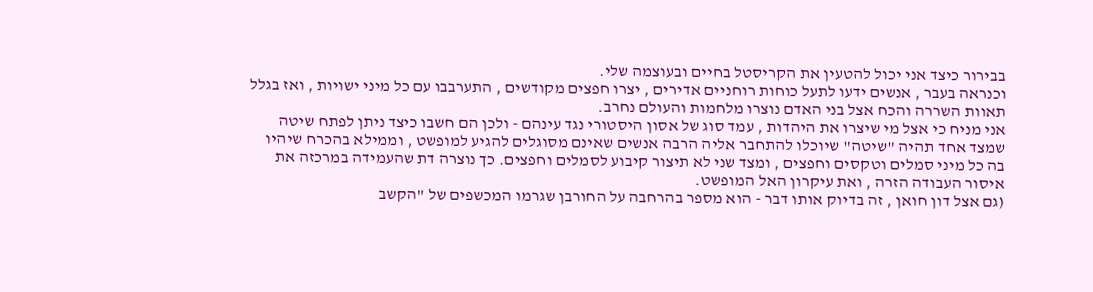בבירור כיצד אני יכול להטעין את הקריסטל בחיים ובעוצמה שלי.
וכנראה בעבר , אנשים ידעו לתעל כוחות רוחניים אדירים , יצרו חפצים מקודשים , התערבבו עם כל מיני ישויות , ואז בגלל תאוות השררה והכח אצל בני האדם נוצרו מלחמות והעולם נחרב.
אני מניח כי אצל מי שיצרו את היהדות , עמד סוג של אסון היסטורי נגד עינהם - ולכן הם חשבו כיצד ניתן לפתח שיטה שמצד אחד תהיה "שיטה" שיוכלו להתחבר אליה הרבה אנשים שאינם מסוגלים להגיע למופשט , וממילא בהכרח שיהיו בה כל מיני סמלים וטקסים וחפצים , ומצד שני לא תיצור קיבוע לסמלים וחפצים. כך נוצרה דת שהעמידה במרכזה את איסור העבודה הזרה , ואת עיקרון האל המופשט.
(גם אצל דון חואן , זה בדיוק אותו דבר - הוא מספר בהרחבה על החורבן שגרמו המכשפים של "הקשב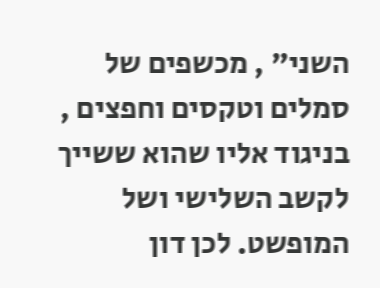השני" , מכשפים של סמלים וטקסים וחפצים , בניגוד אליו שהוא ששייך לקשב השלישי ושל המופשט. לכן דון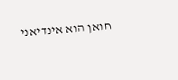חואן הוא אינדיאני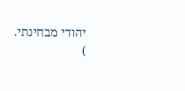יהודי מבחינתי.
)